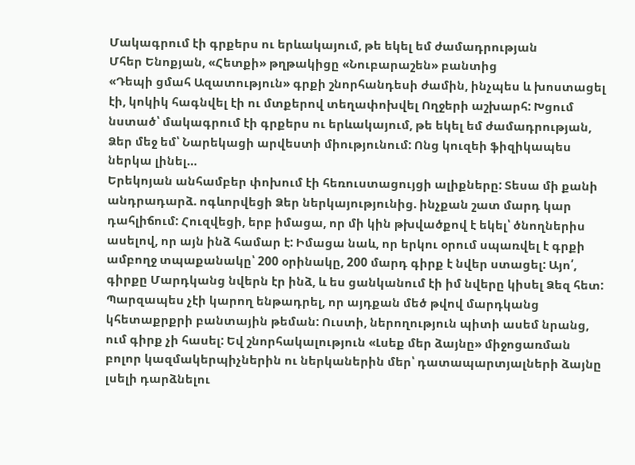Մակագրում էի գրքերս ու երևակայում, թե եկել եմ ժամադրության
Մհեր Ենոքյան, «Հետքի» թղթակիցը «Նուբարաշեն» բանտից
«Դեպի ցմահ Ազատություն» գրքի շնորհանդեսի ժամին, ինչպես և խոստացել էի, կոկիկ հագնվել էի ու մտքերով տեղափոխվել Ողջերի աշխարհ: Խցում նստած՝ մակագրում էի գրքերս ու երևակայում, թե եկել եմ ժամադրության, Ձեր մեջ եմ՝ Նարեկացի արվեստի միությունում: Ոնց կուզեի ֆիզիկապես ներկա լինել…
Երեկոյան անհամբեր փոխում էի հեռուստացույցի ալիքները: Տեսա մի քանի անդրադարձ. ոգևորվեցի Ձեր ներկայությունից. ինչքան շատ մարդ կար դահլիճում: Հուզվեցի, երբ իմացա, որ մի կին թխվածքով է եկել՝ ծնողներիս ասելով, որ այն ինձ համար է: Իմացա նաև, որ երկու օրում սպառվել է գրքի ամբողջ տպաքանակը՝ 200 օրինակը, 200 մարդ գիրք է նվեր ստացել: Այո՛, գիրքը Մարդկանց նվերն էր ինձ, և ես ցանկանում էի իմ նվերը կիսել Ձեզ հետ: Պարզապես չէի կարող ենթադրել, որ այդքան մեծ թվով մարդկանց կհետաքրքրի բանտային թեման: Ուստի, ներողություն պիտի ասեմ նրանց, ում գիրք չի հասել: Եվ շնորհակալություն «Լսեք մեր ձայնը» միջոցառման բոլոր կազմակերպիչներին ու ներկաներին մեր՝ դատապարտյալների ձայնը լսելի դարձնելու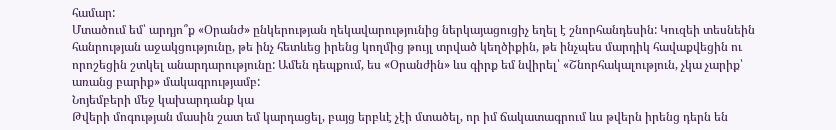համար:
Մտածում եմ՝ արդյո՞ք «Օրանժ» ընկերության ղեկավարությունից ներկայացուցիչ եղել է շնորհանդեսին: Կուզեի տեսնեին հանրության աջակցությունը, թե ինչ հետևեց իրենց կողմից թույլ տրված կեղծիքին, թե ինչպես մարդիկ հավաքվեցին ու որոշեցին շտկել անարդարությունը: Ամեն դեպքում, ես «Օրանժին» ևս գիրք եմ նվիրել՝ «Շնորհակալություն, չկա չարիք՝ առանց բարիք» մակագրությամբ:
Նոյեմբերի մեջ կախարդանք կա
Թվերի մոգության մասին շատ եմ կարդացել, բայց երբևէ չէի մտածել, որ իմ ճակատագրում ևս թվերն իրենց դերն են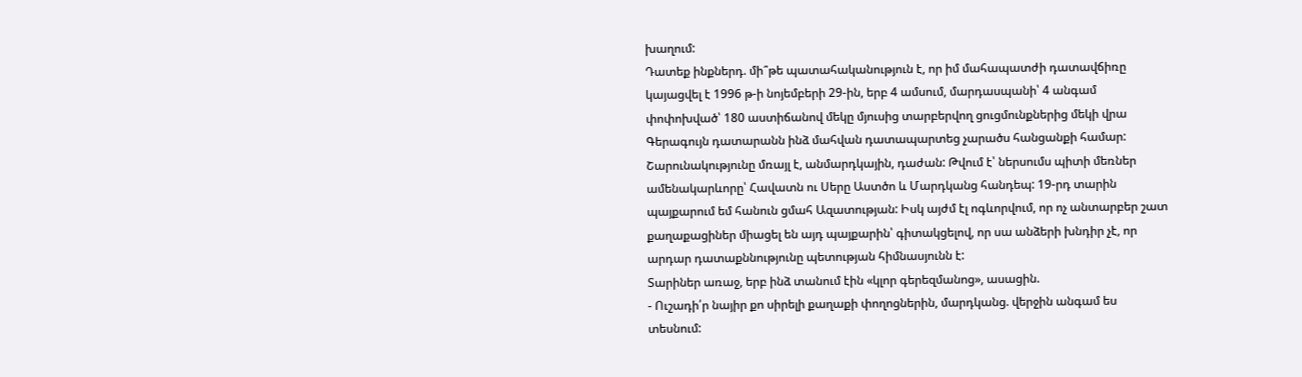խաղում:
Դատեք ինքներդ. մի՞թե պատահականություն է, որ իմ մահապատժի դատավճիռը կայացվել է 1996 թ-ի նոյեմբերի 29-ին, երբ 4 ամսում, մարդասպանի՝ 4 անգամ փոփոխված՝ 180 աստիճանով մեկը մյուսից տարբերվող ցուցմունքներից մեկի վրա Գերագույն դատարանն ինձ մահվան դատապարտեց չարածս հանցանքի համար: Շարունակությունը մռայլ է, անմարդկային, դաժան: Թվում է՝ ներսումս պիտի մեռներ ամենակարևորը՝ Հավատն ու Սերը Աստծո և Մարդկանց հանդեպ: 19-րդ տարին պայքարում եմ հանուն ցմահ Ազատության: Իսկ այժմ էլ ոգևորվում, որ ոչ անտարբեր շատ քաղաքացիներ միացել են այդ պայքարին՝ գիտակցելով, որ սա անձերի խնդիր չէ, որ արդար դատաքննությունը պետության հիմնասյունն է:
Տարիներ առաջ, երբ ինձ տանում էին «կլոր գերեզմանոց», ասացին.
- Ուշադի՛ր նայիր քո սիրելի քաղաքի փողոցներին, մարդկանց. վերջին անգամ ես տեսնում: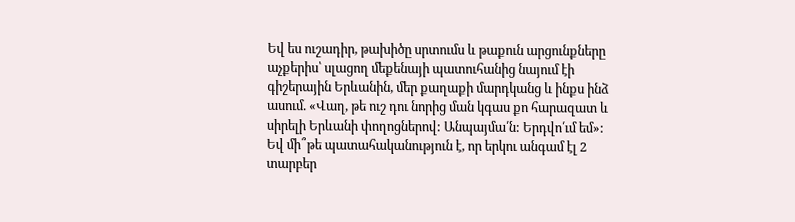Եվ ես ուշադիր, թախիծը սրտումս և թաքուն արցունքները աչքերիս՝ սլացող մեքենայի պատուհանից նայում էի գիշերային Երևանին, մեր քաղաքի մարդկանց և ինքս ինձ ասում. «Վաղ, թե ուշ դու նորից ման կգաս քո հարազատ և սիրելի Երևանի փողոցներով: Անպայմա՛ն: Երդվո՛ւմ եմ»:
Եվ մի՞թե պատահականություն է, որ երկու անգամ էլ 2 տարբեր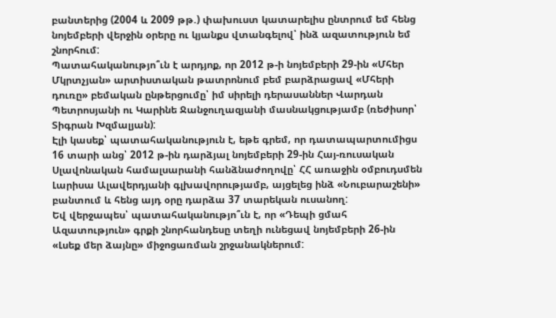բանտերից (2004 և 2009 թթ.) փախուստ կատարելիս ընտրում եմ հենց նոյեմբերի վերջին օրերը ու կյանքս վտանգելով՝ ինձ ազատություն եմ շնորհում:
Պատահականությո՞ւն է արդյոք, որ 2012 թ-ի նոյեմբերի 29-ին «Մհեր Մկրտչյան» արտիստական թատրոնում բեմ բարձրացավ «Մհերի դուռը» բեմական ընթերցումը՝ իմ սիրելի դերասաններ Վարդան Պետրոսյանի ու Կարինե Ջանջուղազյանի մասնակցությամբ (ռեժիսոր՝ Տիգրան Խզմալյան):
Էլի կասեք՝ պատահականություն է, եթե գրեմ, որ դատապարտումիցս 16 տարի անց՝ 2012 թ-ին դարձյալ նոյեմբերի 29-ին Հայ-ռուսական Սլավոնական համալսարանի հանձնաժողովը՝ ՀՀ առաջին օմբուդսմեն Լարիսա Ալավերդյանի գլխավորությամբ, այցելեց ինձ «Նուբարաշենի» բանտում և հենց այդ օրը դարձա 37 տարեկան ուսանող:
Եվ վերջապես՝ պատահականությո՞ւն է, որ «Դեպի ցմահ Ազատություն» գրքի շնորհանդեսը տեղի ունեցավ նոյեմբերի 26-ին «Լսեք մեր ձայնը» միջոցառման շրջանակներում: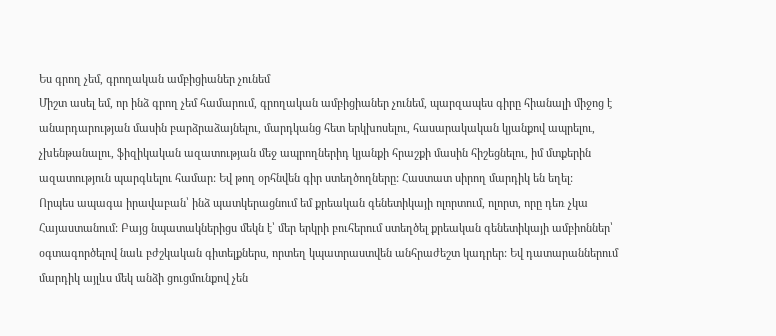Ես գրող չեմ, գրողական ամբիցիաներ չունեմ
Միշտ ասել եմ, որ ինձ գրող չեմ համարում, գրողական ամբիցիաներ չունեմ, պարզապես գիրը հիանալի միջոց է անարդարության մասին բարձրաձայնելու, մարդկանց հետ երկխոսելու, հասարակական կյանքով ապրելու, չխենթանալու, ֆիզիկական ազատության մեջ ապրողներիդ կյանքի հրաշքի մասին հիշեցնելու, իմ մտքերին ազատություն պարգևելու համար: Եվ թող օրհնվեն գիր ստեղծողները: Հաստատ սիրող մարդիկ են եղել:
Որպես ապագա իրավաբան՝ ինձ պատկերացնում եմ քրեական գենետիկայի ոլորտում, ոլորտ, որը դեռ չկա Հայաստանում: Բայց նպատակներիցս մեկն է՝ մեր երկրի բուհերում ստեղծել քրեական գենետիկայի ամբիոններ՝ օգտագործելով նաև բժշկական գիտելքներս, որտեղ կպատրաստվեն անհրաժեշտ կադրեր: Եվ դատարաններում մարդիկ այլևս մեկ անձի ցուցմունքով չեն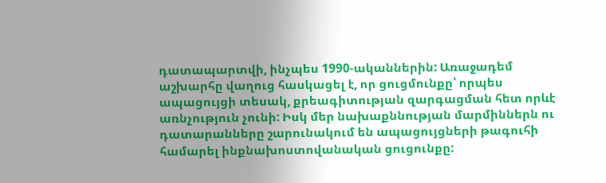դատապարտվի, ինչպես 1990-ականներին: Առաջադեմ աշխարհը վաղուց հասկացել է, որ ցուցմունքը՝ որպես ապացույցի տեսակ, քրեագիտության զարգացման հետ որևէ առնչություն չունի: Իսկ մեր նախաքննության մարմիններն ու դատարանները շարունակում են ապացույցների թագուհի համարել ինքնախոստովանական ցուցունքը: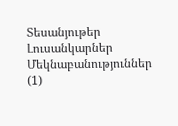Տեսանյութեր
Լուսանկարներ
Մեկնաբանություններ (1)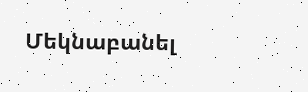Մեկնաբանել